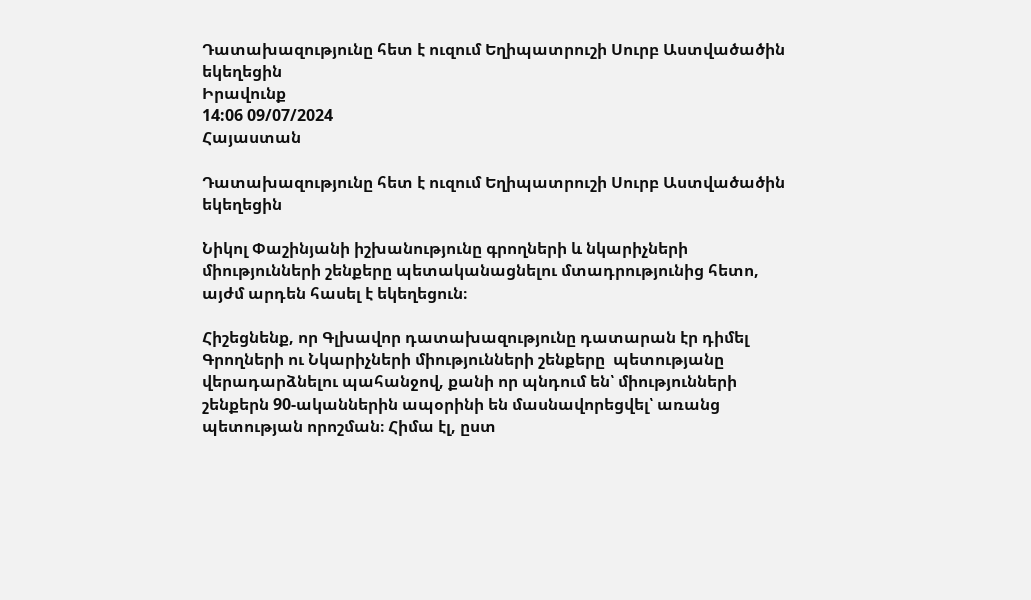Դատախազությունը հետ է ուզում Եղիպատրուշի Սուրբ Աստվածածին եկեղեցին
Իրավունք
14:06 09/07/2024
Հայաստան

Դատախազությունը հետ է ուզում Եղիպատրուշի Սուրբ Աստվածածին եկեղեցին

Նիկոլ Փաշինյանի իշխանությունը գրողների և նկարիչների միությունների շենքերը պետականացնելու մտադրությունից հետո, այժմ արդեն հասել է եկեղեցուն։

Հիշեցնենք, որ Գլխավոր դատախազությունը դատարան էր դիմել Գրողների ու Նկարիչների միությունների շենքերը  պետությանը վերադարձնելու պահանջով, քանի որ պնդում են՝ միությունների շենքերն 90-ականներին ապօրինի են մասնավորեցվել՝ առանց պետության որոշման։ Հիմա էլ, ըստ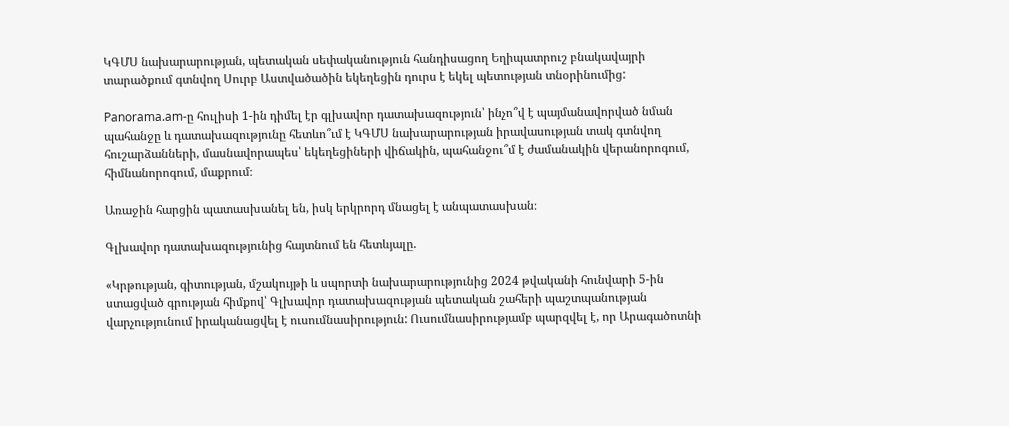ԿԳՄՍ նախարարության, պետական սեփականություն հանդիսացող Եղիպատրուշ բնակավայրի տարածքում գտնվող Սուրբ Աստվածածին եկեղեցին դուրս է եկել պետության տնօրինումից:

Panorama.am-ը հուլիսի 1-ին դիմել էր գլխավոր դատախազություն՝ ինչո՞վ է պայմանավորված նման պահանջը և դատախազությունը հետևո՞ւմ է ԿԳՄՍ նախարարության իրավասության տակ գտնվող հուշարձանների, մասնավորապես՝ եկեղեցիների վիճակին, պահանջու՞մ է ժամանակին վերանորոգում, հիմնանորոգում, մաքրում։

Առաջին հարցին պատասխանել են, իսկ երկրորդ մնացել է անպատասխան։

Գլխավոր դատախազությունից հայտնում են հետևյալը.

«Կրթության, գիտության, մշակույթի և սպորտի նախարարությունից 2024 թվականի հունվարի 5-ին ստացված գրության հիմքով՝ Գլխավոր դատախազության պետական շահերի պաշտպանության վարչությունում իրականացվել է ուսումնասիրություն: Ուսումնասիրությամբ պարզվել է, որ Արագածոտնի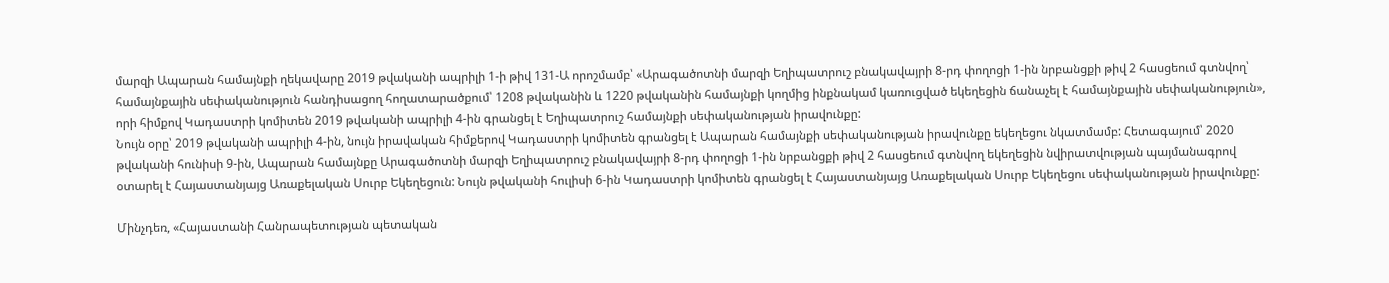մարզի Ապարան համայնքի ղեկավարը 2019 թվականի ապրիլի 1-ի թիվ 131-Ա որոշմամբ՝ «Արագածոտնի մարզի Եղիպատրուշ բնակավայրի 8-րդ փողոցի 1-ին նրբանցքի թիվ 2 հասցեում գտնվող՝ համայնքային սեփականություն հանդիսացող հողատարածքում՝ 1208 թվականին և 1220 թվականին համայնքի կողմից ինքնակամ կառուցված եկեղեցին ճանաչել է համայնքային սեփականություն», որի հիմքով Կադաստրի կոմիտեն 2019 թվականի ապրիլի 4-ին գրանցել է Եղիպատրուշ համայնքի սեփականության իրավունքը:
Նույն օրը՝ 2019 թվականի ապրիլի 4-ին, նույն իրավական հիմքերով Կադաստրի կոմիտեն գրանցել է Ապարան համայնքի սեփականության իրավունքը եկեղեցու նկատմամբ: Հետագայում՝ 2020 թվականի հունիսի 9-ին, Ապարան համայնքը Արագածոտնի մարզի Եղիպատրուշ բնակավայրի 8-րդ փողոցի 1-ին նրբանցքի թիվ 2 հասցեում գտնվող եկեղեցին նվիրատվության պայմանագրով օտարել է Հայաստանյայց Առաքելական Սուրբ Եկեղեցուն: Նույն թվականի հուլիսի 6-ին Կադաստրի կոմիտեն գրանցել է Հայաստանյայց Առաքելական Սուրբ Եկեղեցու սեփականության իրավունքը:

Մինչդեռ, «Հայաստանի Հանրապետության պետական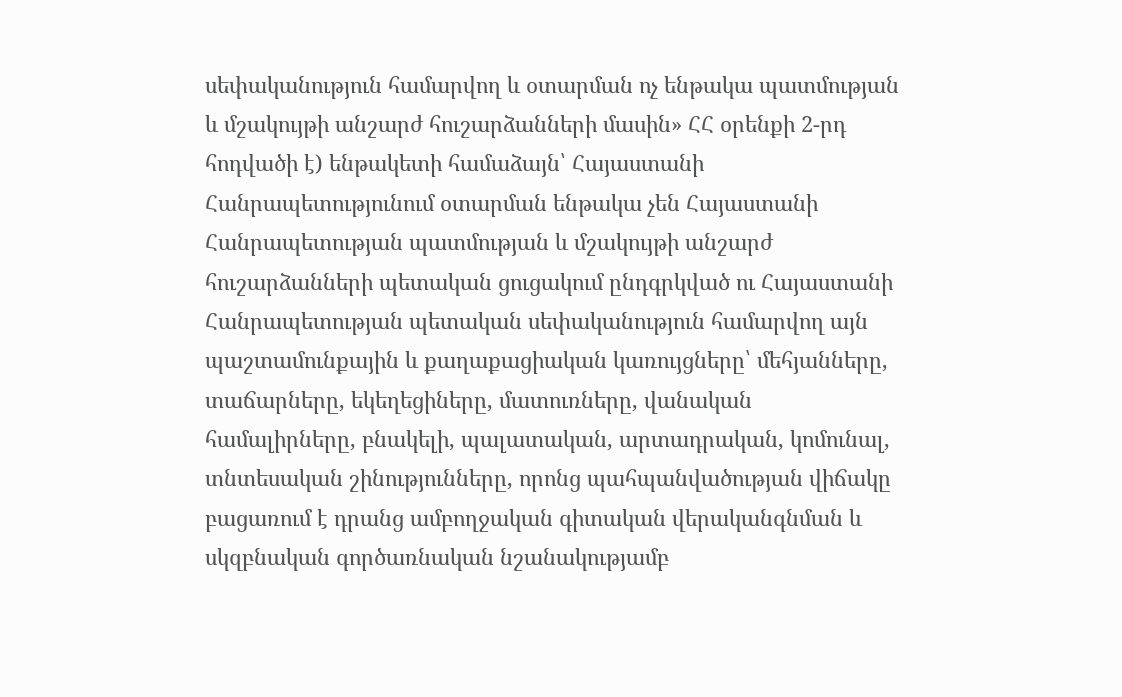սեփականություն համարվող և օտարման ոչ ենթակա պատմության և մշակույթի անշարժ հուշարձանների մասին» ՀՀ օրենքի 2-րդ հոդվածի է) ենթակետի համաձայն՝ Հայաստանի Հանրապետությունում օտարման ենթակա չեն Հայաստանի Հանրապետության պատմության և մշակույթի անշարժ հուշարձանների պետական ցուցակում ընդգրկված ու Հայաստանի Հանրապետության պետական սեփականություն համարվող այն պաշտամունքային և քաղաքացիական կառույցները՝ մեհյանները, տաճարները, եկեղեցիները, մատուռները, վանական համալիրները, բնակելի, պալատական, արտադրական, կոմունալ, տնտեսական շինությունները, որոնց պահպանվածության վիճակը բացառում է դրանց ամբողջական գիտական վերականգնման և սկզբնական գործառնական նշանակությամբ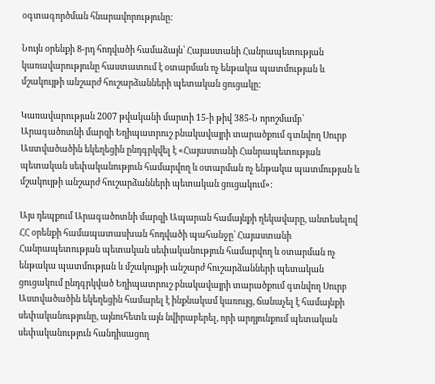օգտագործման հնարավորությունը:

Նույն օրենքի 8-րդ հոդվածի համաձայն՝ Հայաստանի Հանրապետության կառավարությունը հաստատում է օտարման ոչ ենթակա պատմության և մշակույթի անշարժ հուշարձանների պետական ցուցակը:

Կառավարության 2007 թվականի մարտի 15-ի թիվ 385-Ն որոշմամբ՝ Արագածոտնի մարզի Եղիպատրուշ բնակավայրի տարածքում գտնվող Սուրբ Աստվածածին եկեղեցին ընդգրկվել է «Հայաստանի Հանրապետության պետական սեփականություն համարվող և օտարման ոչ ենթակա պատմության և մշակույթի անշարժ հուշարձանների պետական ցուցակում»:

Այս դեպքում Արագածոտնի մարզի Ապարան համայնքի ղեկավարը, անտեսելով ՀՀ օրենքի համապատասխան հոդվածի պահանջը՝ Հայաստանի Հանրապետության պետական սեփականություն համարվող և օտարման ոչ ենթակա պատմության և մշակույթի անշարժ հուշարձանների պետական ցուցակում ընդգրկված Եղիպատրուշ բնակավայրի տարածքում գտնվող Սուրբ Աստվածածին եկեղեցին համարել է ինքնակամ կառույց, ճանաչել է համայնքի սեփականությունը, այնուհետև այն նվիրաբերել, որի արդյունքում պետական սեփականություն հանդիսացող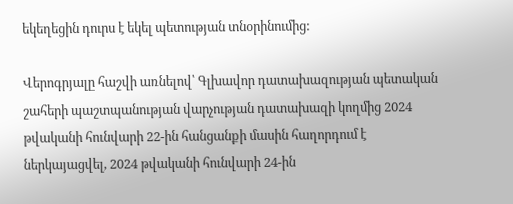եկեղեցին դուրս է եկել պետության տնօրինումից:

Վերոգրյալը հաշվի առնելով՝ Գլխավոր դատախազության պետական շահերի պաշտպանության վարչության դատախազի կողմից 2024 թվականի հունվարի 22-ին հանցանքի մասին հաղորդում է ներկայացվել, 2024 թվականի հունվարի 24-ին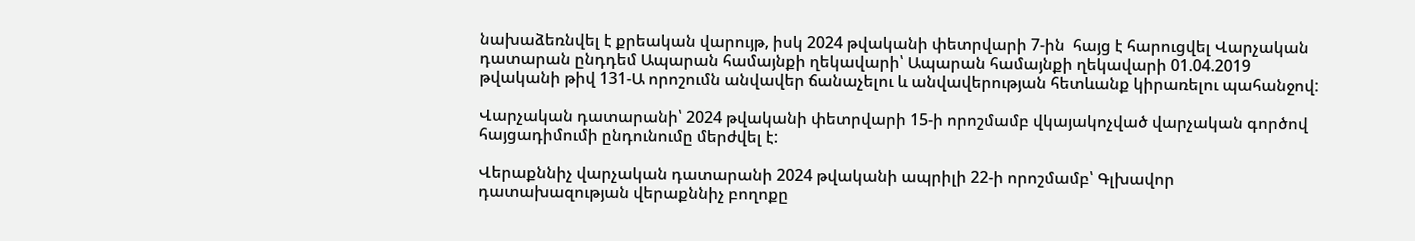նախաձեռնվել է քրեական վարույթ, իսկ 2024 թվականի փետրվարի 7-ին  հայց է հարուցվել Վարչական դատարան ընդդեմ Ապարան համայնքի ղեկավարի՝ Ապարան համայնքի ղեկավարի 01.04.2019 թվականի թիվ 131-Ա որոշումն անվավեր ճանաչելու և անվավերության հետևանք կիրառելու պահանջով:

Վարչական դատարանի՝ 2024 թվականի փետրվարի 15-ի որոշմամբ վկայակոչված վարչական գործով հայցադիմումի ընդունումը մերժվել է:

Վերաքննիչ վարչական դատարանի 2024 թվականի ապրիլի 22-ի որոշմամբ՝ Գլխավոր դատախազության վերաքննիչ բողոքը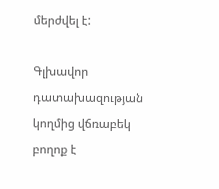մերժվել է:

Գլխավոր դատախազության կողմից վճռաբեկ բողոք է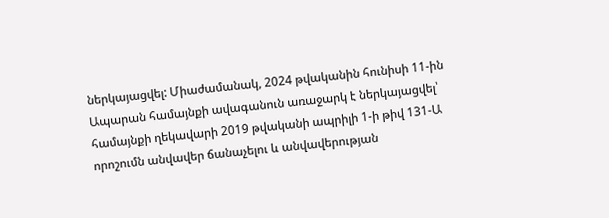ներկայացվել: Միաժամանակ, 2024 թվականին հունիսի 11-ին Ապարան համայնքի ավագանուն առաջարկ է ներկայացվել՝ համայնքի ղեկավարի 2019 թվականի ապրիլի 1-ի թիվ 131-Ա որոշումն անվավեր ճանաչելու և անվավերության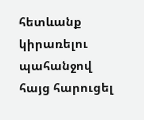հետևանք կիրառելու պահանջով հայց հարուցել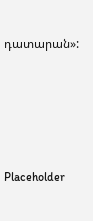դատարան»:





Placeholder